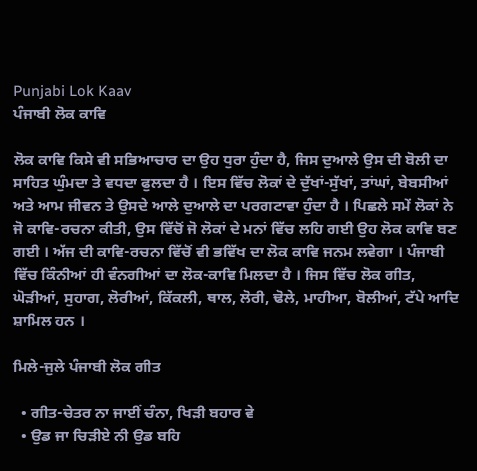Punjabi Lok Kaav
ਪੰਜਾਬੀ ਲੋਕ ਕਾਵਿ

ਲੋਕ ਕਾਵਿ ਕਿਸੇ ਵੀ ਸਭਿਆਚਾਰ ਦਾ ਉਹ ਧੁਰਾ ਹੁੰਦਾ ਹੈ, ਜਿਸ ਦੁਆਲੇ ਉਸ ਦੀ ਬੋਲੀ ਦਾ ਸਾਹਿਤ ਘੁੰਮਦਾ ਤੇ ਵਧਦਾ ਫੁਲਦਾ ਹੈ । ਇਸ ਵਿੱਚ ਲੋਕਾਂ ਦੇ ਦੁੱਖਾਂ-ਸੁੱਖਾਂ, ਤਾਂਘਾਂ, ਬੇਬਸੀਆਂ ਅਤੇ ਆਮ ਜੀਵਨ ਤੇ ਉਸਦੇ ਆਲੇ ਦੁਆਲੇ ਦਾ ਪਰਗਟਾਵਾ ਹੁੰਦਾ ਹੈ । ਪਿਛਲੇ ਸਮੇਂ ਲੋਕਾਂ ਨੇ ਜੋ ਕਾਵਿ-ਰਚਨਾ ਕੀਤੀ, ਉਸ ਵਿੱਚੋਂ ਜੋ ਲੋਕਾਂ ਦੇ ਮਨਾਂ ਵਿੱਚ ਲਹਿ ਗਈ ਉਹ ਲੋਕ ਕਾਵਿ ਬਣ ਗਈ । ਅੱਜ ਦੀ ਕਾਵਿ-ਰਚਨਾ ਵਿੱਚੋਂ ਵੀ ਭਵਿੱਖ ਦਾ ਲੋਕ ਕਾਵਿ ਜਨਮ ਲਵੇਗਾ । ਪੰਜਾਬੀ ਵਿੱਚ ਕਿੰਨੀਆਂ ਹੀ ਵੰਨਗੀਆਂ ਦਾ ਲੋਕ-ਕਾਵਿ ਮਿਲਦਾ ਹੈ । ਜਿਸ ਵਿੱਚ ਲੋਕ ਗੀਤ, ਘੋੜੀਆਂ, ਸੁਹਾਗ, ਲੋਰੀਆਂ, ਕਿੱਕਲੀ, ਥਾਲ, ਲੋਰੀ, ਢੋਲੇ, ਮਾਹੀਆ, ਬੋਲੀਆਂ, ਟੱਪੇ ਆਦਿ ਸ਼ਾਮਿਲ ਹਨ ।

ਮਿਲੇ-ਜੁਲੇ ਪੰਜਾਬੀ ਲੋਕ ਗੀਤ

  • ਗੀਤ-ਚੇਤਰ ਨਾ ਜਾਈਂ ਚੰਨਾ, ਖਿੜੀ ਬਹਾਰ ਵੇ
  • ਉਡ ਜਾ ਚਿੜੀਏ ਨੀ ਉਡ ਬਹਿ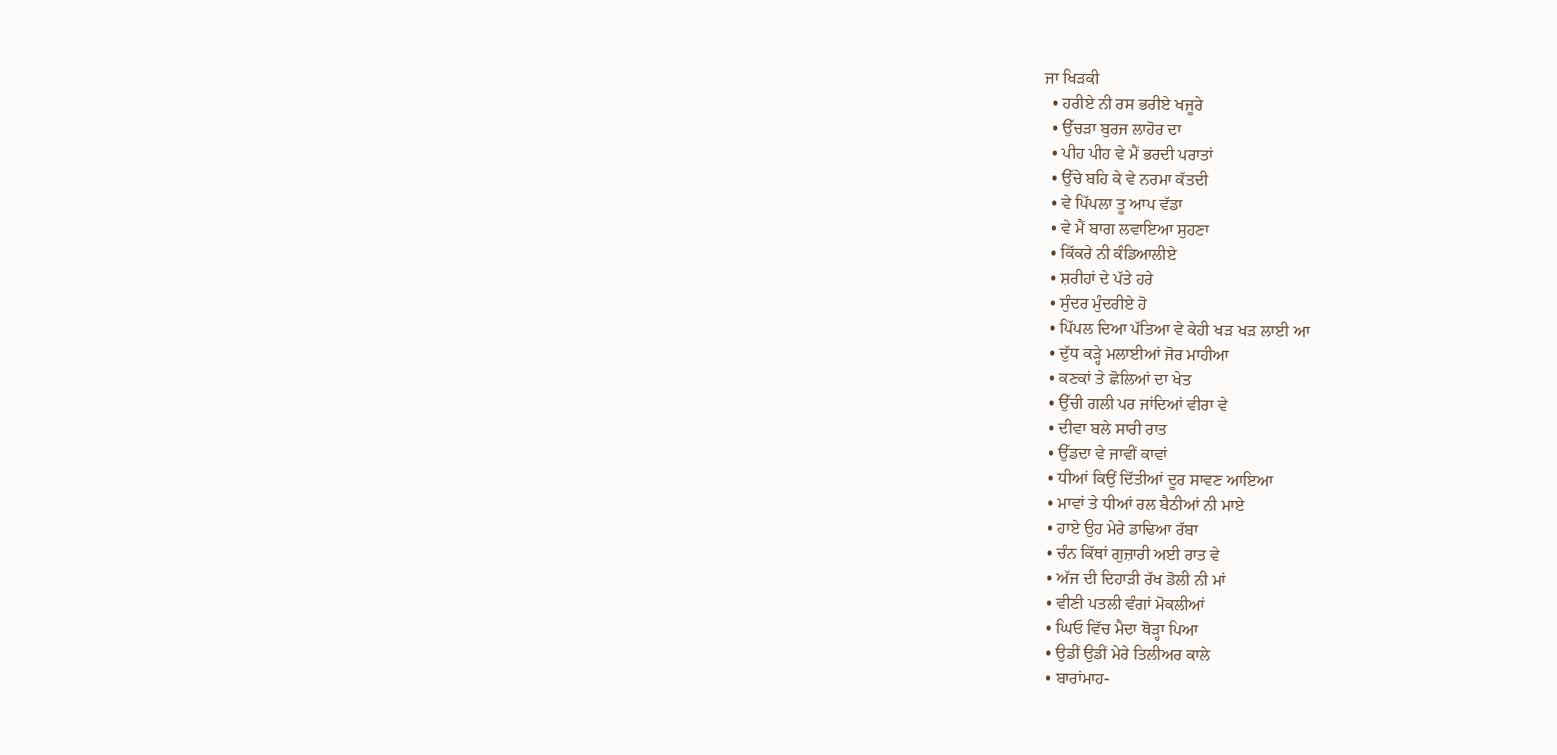ਜਾ ਖਿੜਕੀ
  • ਹਰੀਏ ਨੀ ਰਸ ਭਰੀਏ ਖਜੂਰੇ
  • ਉੱਚੜਾ ਬੁਰਜ ਲਾਹੋਰ ਦਾ
  • ਪੀਹ ਪੀਹ ਵੇ ਮੈਂ ਭਰਦੀ ਪਰਾਤਾਂ
  • ਉੱਚੇ ਬਹਿ ਕੇ ਵੇ ਨਰਮਾ ਕੱਤਦੀ
  • ਵੇ ਪਿੱਪਲਾ ਤੂ ਆਪ ਵੱਡਾ
  • ਵੇ ਮੈਂ ਬਾਗ ਲਵਾਇਆ ਸੁਹਣਾ
  • ਕਿੱਕਰੇ ਨੀ ਕੰਡਿਆਲੀਏ
  • ਸ਼ਰੀਹਾਂ ਦੇ ਪੱਤੇ ਹਰੇ
  • ਸੁੰਦਰ ਮੁੰਦਰੀਏ ਹੋ
  • ਪਿੱਪਲ ਦਿਆ ਪੱਤਿਆ ਵੇ ਕੇਹੀ ਖੜ ਖੜ ਲਾਈ ਆ
  • ਦੁੱਧ ਕੜ੍ਹੇ ਮਲਾਈਆਂ ਜੋਰ ਮਾਹੀਆ
  • ਕਣਕਾਂ ਤੇ ਛੋਲਿਆਂ ਦਾ ਖੇਤ
  • ਉੱਚੀ ਗਲੀ ਪਰ ਜਾਂਦਿਆਂ ਵੀਰਾ ਵੇ
  • ਦੀਵਾ ਬਲੇ ਸਾਰੀ ਰਾਤ
  • ਉੱਡਦਾ ਵੇ ਜਾਵੀਂ ਕਾਵਾਂ
  • ਧੀਆਂ ਕਿਉਂ ਦਿੱਤੀਆਂ ਦੂਰ ਸਾਵਣ ਆਇਆ
  • ਮਾਵਾਂ ਤੇ ਧੀਆਂ ਰਲ ਬੈਠੀਆਂ ਨੀ ਮਾਏ
  • ਹਾਏ ਉਹ ਮੇਰੇ ਡਾਢਿਆ ਰੱਬਾ
  • ਚੰਨ ਕਿੱਥਾਂ ਗੁਜ਼ਾਰੀ ਅਈ ਰਾਤ ਵੇ
  • ਅੱਜ ਦੀ ਦਿਹਾੜੀ ਰੱਖ ਡੋਲੀ ਨੀ ਮਾਂ
  • ਵੀਣੀ ਪਤਲੀ ਵੰਗਾਂ ਮੋਕਲੀਆਂ
  • ਘਿਓ ਵਿੱਚ ਮੈਦਾ ਥੋੜ੍ਹਾ ਪਿਆ
  • ਉਡੀਂ ਉਡੀਂ ਮੇਰੇ ਤਿਲੀਅਰ ਕਾਲੇ
  • ਬਾਰਾਂਮਾਹ-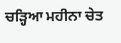ਚੜ੍ਹਿਆ ਮਹੀਨਾ ਚੇਤ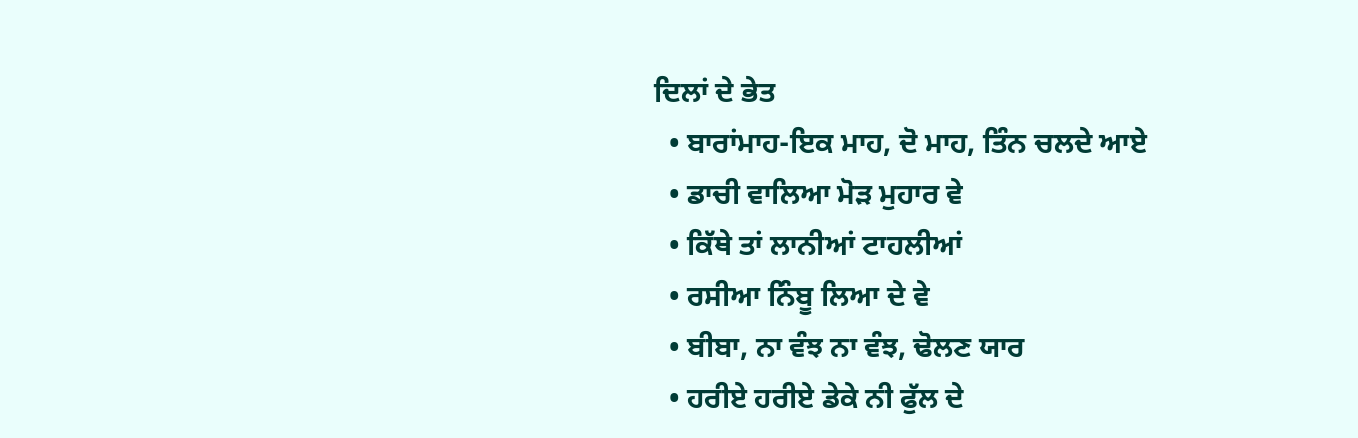ਦਿਲਾਂ ਦੇ ਭੇਤ
  • ਬਾਰਾਂਮਾਹ-ਇਕ ਮਾਹ, ਦੋ ਮਾਹ, ਤਿੰਨ ਚਲਦੇ ਆਏ
  • ਡਾਚੀ ਵਾਲਿਆ ਮੋੜ ਮੁਹਾਰ ਵੇ
  • ਕਿੱਥੇ ਤਾਂ ਲਾਨੀਆਂ ਟਾਹਲੀਆਂ
  • ਰਸੀਆ ਨਿੰਬੂ ਲਿਆ ਦੇ ਵੇ
  • ਬੀਬਾ, ਨਾ ਵੰਝ ਨਾ ਵੰਝ, ਢੋਲਣ ਯਾਰ
  • ਹਰੀਏ ਹਰੀਏ ਡੇਕੇ ਨੀ ਫੁੱਲ ਦੇ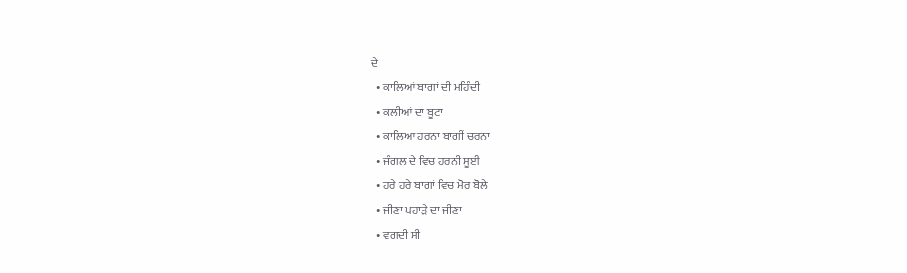ਦੇ
  • ਕਾਲਿਆਂ ਬਾਗਾਂ ਦੀ ਮਹਿੰਦੀ
  • ਕਲੀਆਂ ਦਾ ਬੂਟਾ
  • ਕਾਲਿਆ ਹਰਨਾ ਬਾਗੀਂ ਚਰਨਾ
  • ਜੰਗਲ ਦੇ ਵਿਚ ਹਰਨੀ ਸੂਈ
  • ਹਰੇ ਹਰੇ ਬਾਗਾਂ ਵਿਚ ਮੋਰ ਬੋਲੇ
  • ਜੀਣਾ ਪਹਾੜੇ ਦਾ ਜੀਣਾ
  • ਵਗਦੀ ਸੀ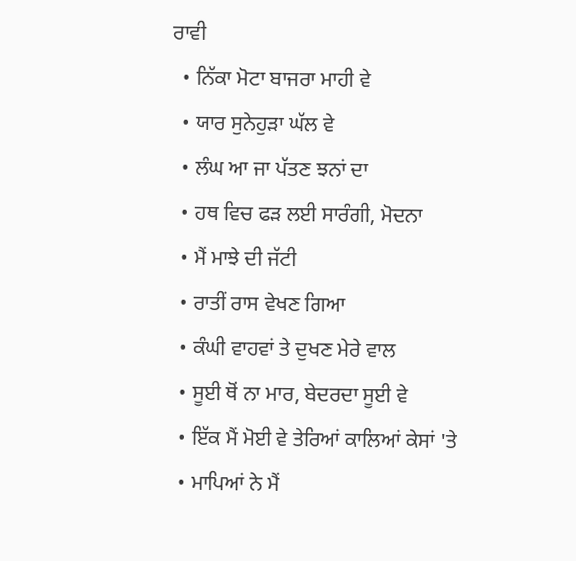ਰਾਵੀ
  • ਨਿੱਕਾ ਮੋਟਾ ਬਾਜਰਾ ਮਾਹੀ ਵੇ
  • ਯਾਰ ਸੁਨੇਹੁੜਾ ਘੱਲ ਵੇ
  • ਲੰਘ ਆ ਜਾ ਪੱਤਣ ਝਨਾਂ ਦਾ
  • ਹਥ ਵਿਚ ਫੜ ਲਈ ਸਾਰੰਗੀ, ਮੋਦਨਾ
  • ਮੈਂ ਮਾਝੇ ਦੀ ਜੱਟੀ
  • ਰਾਤੀਂ ਰਾਸ ਵੇਖਣ ਗਿਆ
  • ਕੰਘੀ ਵਾਹਵਾਂ ਤੇ ਦੁਖਣ ਮੇਰੇ ਵਾਲ
  • ਸੂਈ ਥੋਂ ਨਾ ਮਾਰ, ਬੇਦਰਦਾ ਸੂਈ ਵੇ
  • ਇੱਕ ਮੈਂ ਮੋਈ ਵੇ ਤੇਰਿਆਂ ਕਾਲਿਆਂ ਕੇਸਾਂ 'ਤੇ
  • ਮਾਪਿਆਂ ਨੇ ਮੈਂ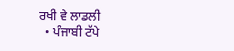ਰਖੀ ਵੇ ਲਾਡਲੀ
  • ਪੰਜਾਬੀ ਟੱਪੇ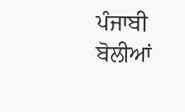ਪੰਜਾਬੀ ਬੋਲੀਆਂ